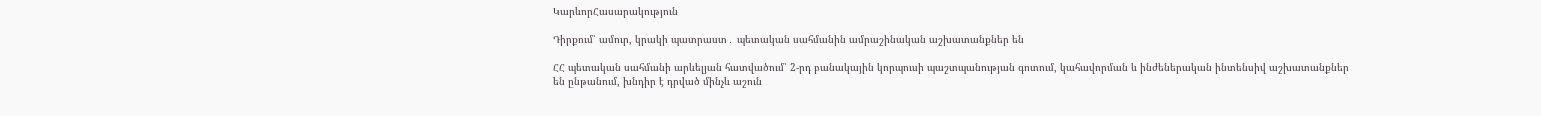ԿարևորՀասարակություն

Դիրքում՝ ամուր, կրակի պատրաստ․ պետական սահմանին ամրաշինական աշխատանքներ են

ՀՀ պետական սահմանի արևելյան հատվածում՝ 2-րդ բանակային կորպուսի պաշտպանության գոտում, կահավորման և ինժեներական ինտենսիվ աշխատանքներ են ընթանում, խնդիր է դրված մինչև աշուն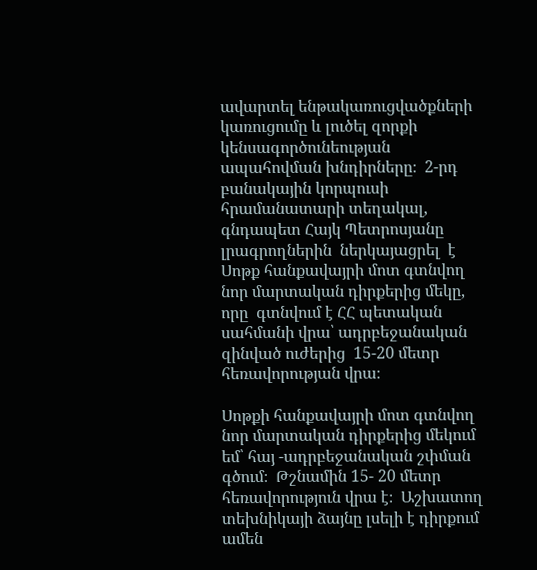ավարտել ենթակառուցվածքների կառուցումը և լուծել զորքի կենսագործունեության ապահովման խնդիրները։  2-րդ բանակային կորպուսի հրամանատարի տեղակալ, գնդապետ Հայկ Պետրոսյանը լրագրողներին  ներկայացրել  է Սոթք հանքավայրի մոտ գտնվող նոր մարտական դիրքերից մեկը, որը  գտնվում է ՀՀ պետական սահմանի վրա՝ ադրբեջանական զինված ուժերից  15-20 մետր հեռավորության վրա։

Սոթքի հանքավայրի մոտ գտնվող նոր մարտական դիրքերից մեկում եմ՝ հայ -ադրբեջանական շփման գծում։  Թշնամին 15- 20 մետր հեռավորություն վրա է։  Աշխատող տեխնիկայի ձայնը լսելի է դիրքում ամեն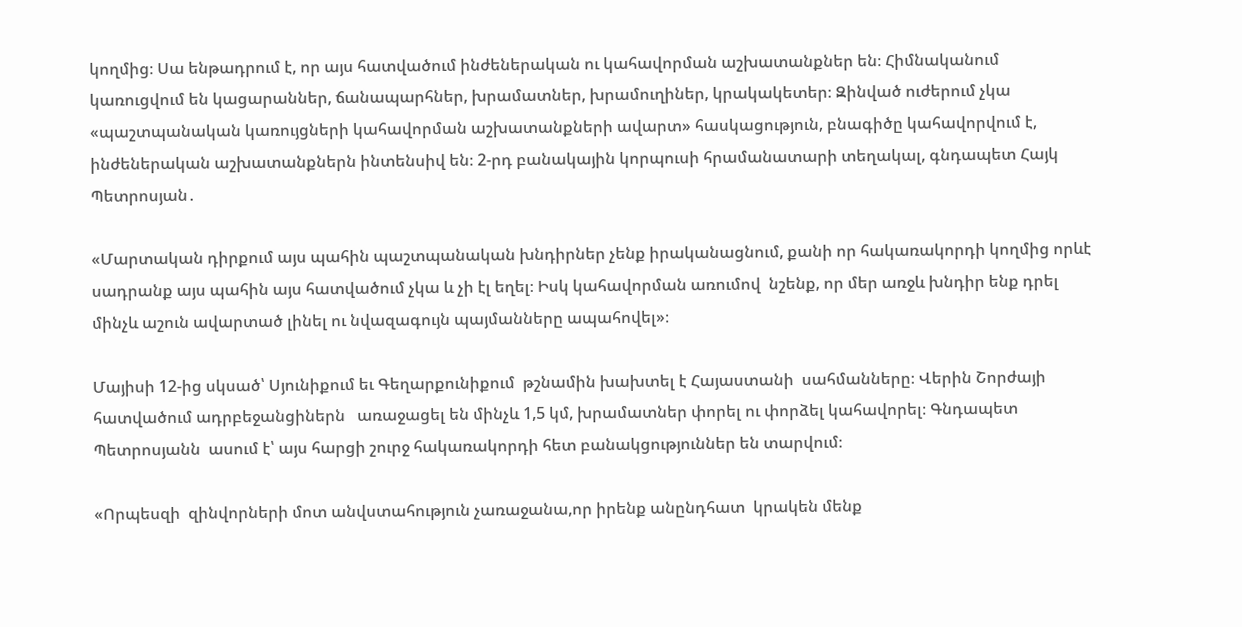կողմից։ Սա ենթադրում է, որ այս հատվածում ինժեներական ու կահավորման աշխատանքներ են։ Հիմնականում կառուցվում են կացարաններ, ճանապարհներ, խրամատներ, խրամուղիներ, կրակակետեր։ Զինված ուժերում չկա «պաշտպանական կառույցների կահավորման աշխատանքների ավարտ» հասկացություն, բնագիծը կահավորվում է, ինժեներական աշխատանքներն ինտենսիվ են։ 2-րդ բանակային կորպուսի հրամանատարի տեղակալ, գնդապետ Հայկ Պետրոսյան․

«Մարտական դիրքում այս պահին պաշտպանական խնդիրներ չենք իրականացնում, քանի որ հակառակորդի կողմից որևէ սադրանք այս պահին այս հատվածում չկա և չի էլ եղել։ Իսկ կահավորման առումով  նշենք, որ մեր առջև խնդիր ենք դրել մինչև աշուն ավարտած լինել ու նվազագույն պայմանները ապահովել»։

Մայիսի 12-ից սկսած՝ Սյունիքում եւ Գեղարքունիքում  թշնամին խախտել է Հայաստանի  սահմանները։ Վերին Շորժայի հատվածում ադրբեջանցիներն   առաջացել են մինչև 1,5 կմ, խրամատներ փորել ու փորձել կահավորել։ Գնդապետ Պետրոսյանն  ասում է՝ այս հարցի շուրջ հակառակորդի հետ բանակցություններ են տարվում։

«Որպեսզի  զինվորների մոտ անվստահություն չառաջանա,որ իրենք անընդհատ  կրակեն մենք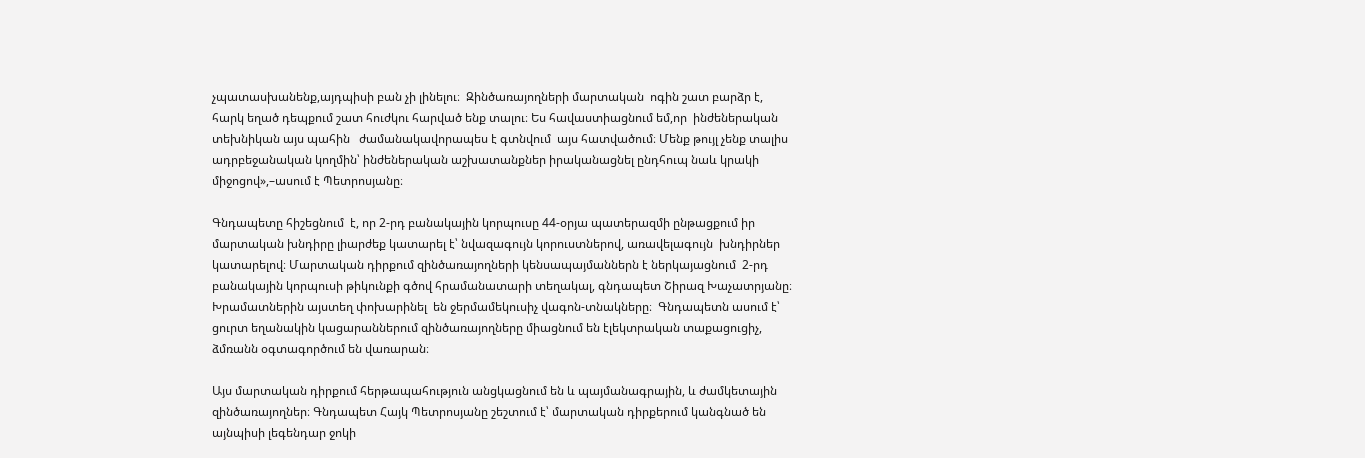չպատասխանենք,այդպիսի բան չի լինելու։  Զինծառայողների մարտական  ոգին շատ բարձր է, հարկ եղած դեպքում շատ հուժկու հարված ենք տալու։ Ես հավաստիացնում եմ,որ  ինժեներական տեխնիկան այս պահին   ժամանակավորապես է գտնվում  այս հատվածում։ Մենք թույլ չենք տալիս  ադրբեջանական կողմին՝ ինժեներական աշխատանքներ իրականացնել ընդհուպ նաև կրակի միջոցով»,–ասում է Պետրոսյանը։

Գնդապետը հիշեցնում  է, որ 2-րդ բանակային կորպուսը 44-օրյա պատերազմի ընթացքում իր մարտական խնդիրը լիարժեք կատարել է՝ նվազագույն կորուստներով, առավելագույն  խնդիրներ կատարելով։ Մարտական դիրքում զինծառայողների կենսապայմաններն է ներկայացնում  2-րդ բանակային կորպուսի թիկունքի գծով հրամանատարի տեղակալ, գնդապետ Շիրազ Խաչատրյանը։ Խրամատներին այստեղ փոխարինել  են ջերմամեկուսիչ վագոն-տնակները։  Գնդապետն ասում է՝ ցուրտ եղանակին կացարաններում զինծառայողները միացնում են էլեկտրական տաքացուցիչ, ձմռանն օգտագործում են վառարան։

Այս մարտական դիրքում հերթապահություն անցկացնում են և պայմանագրային, և ժամկետային զինծառայողներ։ Գնդապետ Հայկ Պետրոսյանը շեշտում է՝ մարտական դիրքերում կանգնած են այնպիսի լեգենդար ջոկի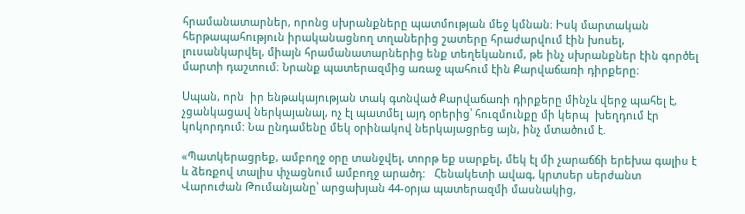հրամանատարներ, որոնց սխրանքները պատմության մեջ կմնան։ Իսկ մարտական հերթապահություն իրականացնող տղաներից շատերը հրաժարվում էին խոսել, լուսանկարվել, միայն հրամանատարներից ենք տեղեկանում, թե ինչ սխրանքներ էին գործել մարտի դաշտում։ Նրանք պատերազմից առաջ պահում էին Քարվաճառի դիրքերը։

Սպան, որն  իր ենթակայության տակ գտնված Քարվաճառի դիրքերը մինչև վերջ պահել է, չցանկացավ ներկայանալ, ոչ էլ պատմել այդ օրերից՝ հուզմունքը մի կերպ  խեղդում էր կոկորդում: Նա ընդամենը մեկ օրինակով ներկայացրեց այն, ինչ մտածում է.

«Պատկերացրեք, ամբողջ օրը տանջվել, տորթ եք սարքել, մեկ էլ մի չարաճճի երեխա գալիս է և ձեռքով տալիս փչացնում ամբողջ արածդ:   Հենակետի ավագ, կրտսեր սերժանտ Վարուժան Թումանյանը՝ արցախյան 44-օրյա պատերազմի մասնակից,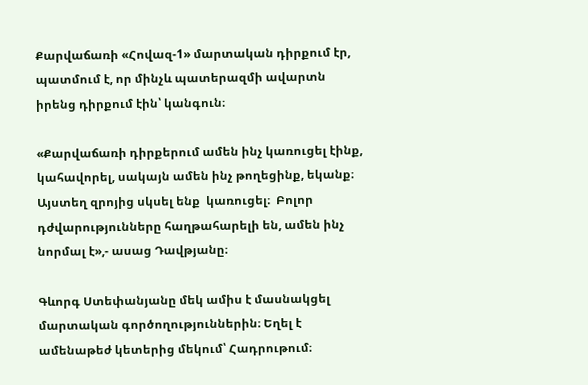Քարվաճառի «Հովազ-1» մարտական դիրքում էր, պատմում է, որ մինչև պատերազմի ավարտն իրենց դիրքում էին՝ կանգուն։

«Քարվաճառի դիրքերում ամեն ինչ կառուցել էինք, կահավորել, սակայն ամեն ինչ թողեցինք, եկանք։ Այստեղ զրոյից սկսել ենք  կառուցել։  Բոլոր դժվարությունները հաղթահարելի են, ամեն ինչ նորմալ է»,- ասաց Դավթյանը։

Գևորգ Ստեփանյանը մեկ ամիս է մասնակցել մարտական գործողություններին։ Եղել է ամենաթեժ կետերից մեկում՝ Հադրութում։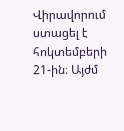Վիրավորում ստացել է  հոկտեմբերի 21-ին։ Այժմ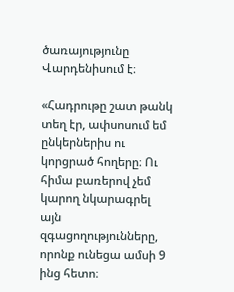ծառայությունը Վարդենիսում է։

«Հադրութը շատ թանկ տեղ էր, ափսոսում եմ ընկերներիս ու կորցրած հողերը։ Ու հիմա բառերով չեմ կարող նկարագրել այն զգացողությունները, որոնք ունեցա ամսի 9 ինց հետո։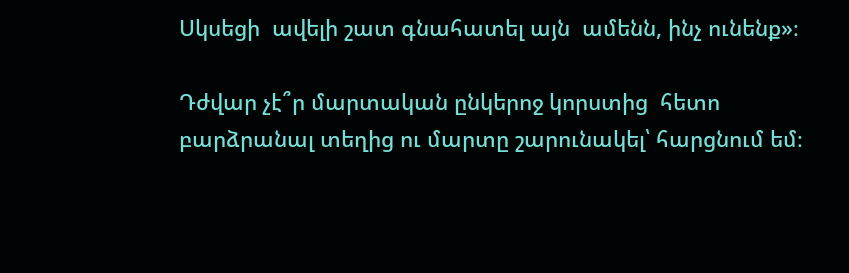Սկսեցի  ավելի շատ գնահատել այն  ամենն, ինչ ունենք»։

Դժվար չէ՞ր մարտական ընկերոջ կորստից  հետո բարձրանալ տեղից ու մարտը շարունակել՝ հարցնում եմ։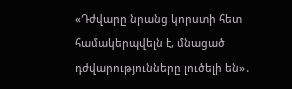«Դժվարը նրանց կորստի հետ համակերպվելն է, մնացած դժվարությունները լուծելի են»․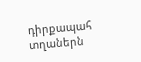դիրքապահ տղաներն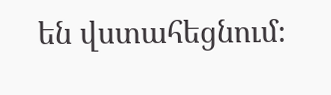են վստահեցնում։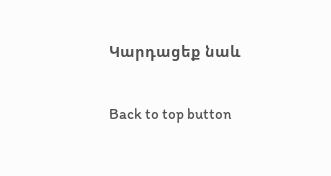Կարդացեք նաև

Back to top button